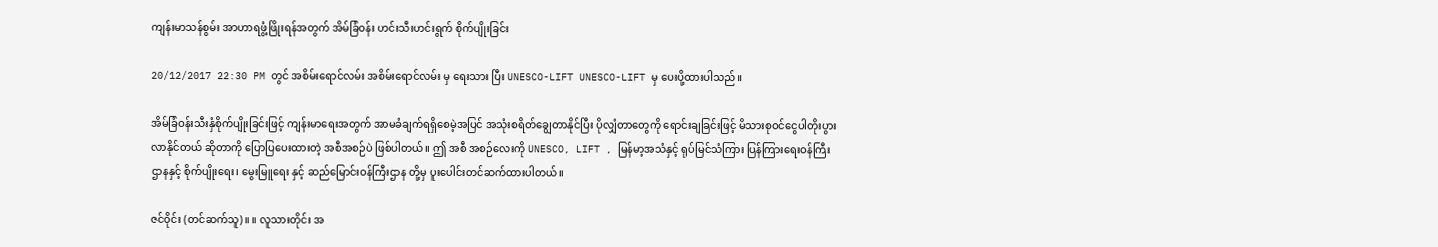ကျန်းမာသန်စွမ်း အာဟာရဖွံ့ဖြိုးရန်အတွက် အိမ်ခြံဝန်း ဟင်းသီးဟင်းရွက် စိုက်ပျိုးခြင်း

20/12/2017 22:30 PM တွင် အစိမ်းရောင်လမ်း အစိမ်းရောင်လမ်း မှ ရေးသား ပြီး UNESCO-LIFT UNESCO-LIFT မှ ပေးပို့ထားပါသည်။

အိမ်ခြံဝန်းသီးနှံစိုက်ပျိုးခြင်းဖြင့် ကျန်းမာရေးအတွက် အာမခံချက်ရရှိစေမဲ့အပြင် အသုံးစရိတ်ချွေတာနိုင်ပြီး ပိုလျှံတာတွေကို ရောင်းချခြင်းဖြင့် မိသားစုဝင်ငွေပါတိုးပွားလာနိုင်တယ် ဆိုတာကို ပြောပြပေးထားတဲ့ အစီအစဉ်ပဲ ဖြစ်ပါတယ်။ ဤ အစီ အစဉ်လေးကို UNESCO, LIFT , မြန်မာ့အသံနှင့် ရုပ်မြင်သံကြား ပြန်ကြားရေးဝန်ကြီးဌာနနှင့် စိုက်ပျိုးရေး၊ မွေးမြူရေး နှင့် ဆည်မြောင်းဝန်ကြီးဌာန တို့မှ ပူးပေါင်းတင်ဆက်ထားပါတယ်။

ဇင်ဝိုင်း (တင်ဆက်သူ)။ ။ လူသားတိုင်း အ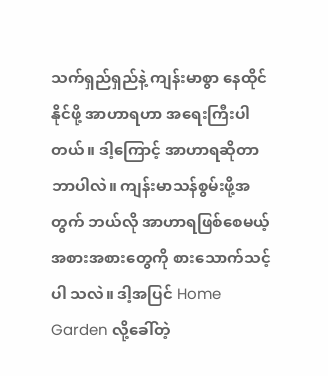သက်ရှည်ရှည်နဲ့ ကျန်းမာစွာ နေထိုင်နိုင်ဖို့ အာဟာရဟာ အရေးကြီးပါတယ်။ ဒါ့ကြောင့် အာဟာရဆိုတာ ဘာပါလဲ။ ကျန်းမာသန်စွမ်းဖို့အတွက် ဘယ်လို အာဟာရဖြစ်စေမယ့် အစားအစားတွေကို စားသောက်သင့်ပါ သလဲ။ ဒါ့အပြင် Home Garden လို့ခေါ်တဲ့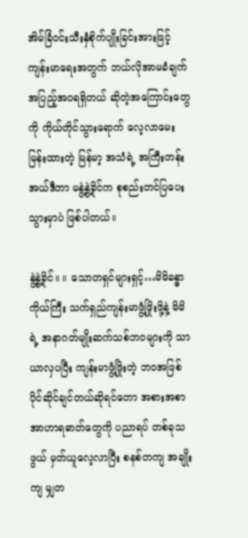အိမ်ခြံဝင်းသီးနှံစိုက်ပျိုးခြင်းအားဖြင့် ကျန်းမာရေးအတွက် ဘယ်လိုအာမခံချက် အပြည့်အဝရရှိတယ် ဆိုတဲ့အကြောင်းတွေကို ကိုယ်တိုင်သွားရောက် လေ့လာမေးမြန်းထားတဲ့ မြန်မာ့ အသံရဲ့ အကြီးတန်း အယ်ဒီတာ မနွဲ့နွဲ့ခိုင်က စုစည်းတင်ပြပေးသွားမှာပဲ ဖြစ်ပါတယ်။

နွဲ့နွဲ့ခိုင်။ ။ သောတရှင်များရှင့်…မိမိခန္ဓာကိုယ်ကြီး သက်ရှည်ကျန်းမာဖွံ့ဖြိုးဖို့နဲ့ မိမိရဲ့ အနာဂတ်မျိုးဆက်သစ်ဘဝများကို သာယာလှပပြီး ကျန်းမာဖွံ့ဖြိုးတဲ့ ဘဝအဖြစ် ပိုင်ဆိုင်ချင်တယ်ဆိုရင်တော အစားအစာ အာဟာရဓာတ်တွေကို ပညာရပ် တစ်ခုသဖွယ် မှတ်ယူလေ့လာပြီး စနစ်တကျ အချိုးကျ မျှတ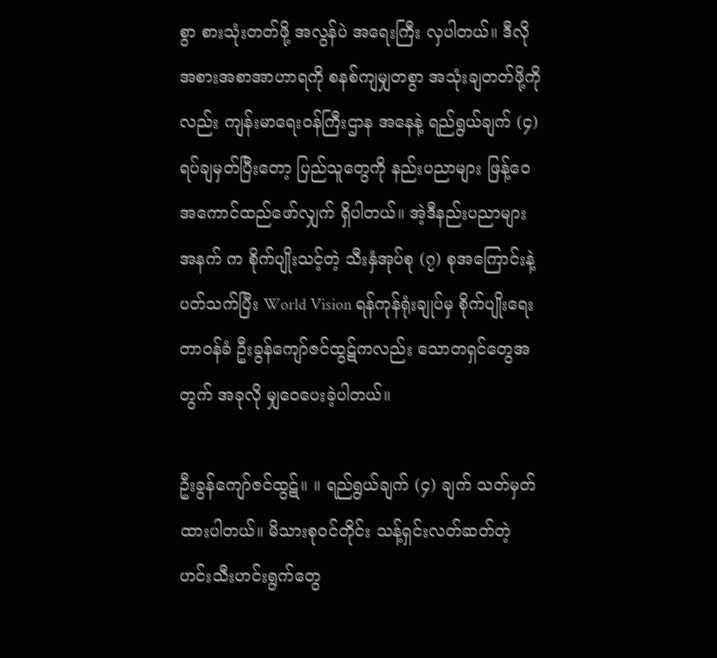စွာ စားသုံးတတ်ဖို့ အလွန်ပဲ အရေးကြီး လှပါတယ်။ ဒီလို အစားအစာအာဟာရကို စနစ်ကျမျှတစွာ အသုံးချတတ်ဖို့ကိုလည်း ကျန်းမာရေးဝန်ကြီးဌာန အနေနဲ့ ရည်ရွယ်ချက် (၄) ရပ်ချမှတ်ပြီးတော့ ပြည်သူတွေကို နည်းပညာများ ဖြန့်ဝေအကောင်ထည်ဖော်လျှက် ရှိပါတယ်။ အဲ့ဒီနည်းပညာများအနက် က စိုက်ပျိုးသင့်တဲ့ သီးနှံအုပ်စု (၇) စုအကြောင်းနဲ့ ပတ်သက်ပြီး World Vision ရန်ကုန်ရုံးချုပ်မှ စိုက်ပျိုးရေးတာဝန်ခံ ဦးခွန်ကျော်ဇင်ထွဋ်ကလည်း သောတရှင်တွေအတွက် အခုလို မျှဝေပေးခဲ့ပါတယ်။

ဦးခွန်ကျော်ဇင်ထွဋ်။ ။ ရည်ရွယ်ချက် (၄) ချက် သတ်မှတ်ထားပါတယ်။ မိသားစုဝင်တိုင်း သန့်ရှင်းလတ်ဆတ်တဲ့ ဟင်းသီးဟင်းရွက်တွေ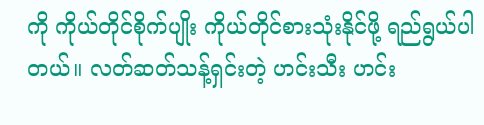ကို ကိုယ်တိုင်စိုက်ပျိုး ကိုယ်တိုင်စားသုံးနိုင်ဖို့ ရည်ရွယ်ပါတယ်။ လတ်ဆတ်သန့်ရှင်းတဲ့ ဟင်းသီး ဟင်း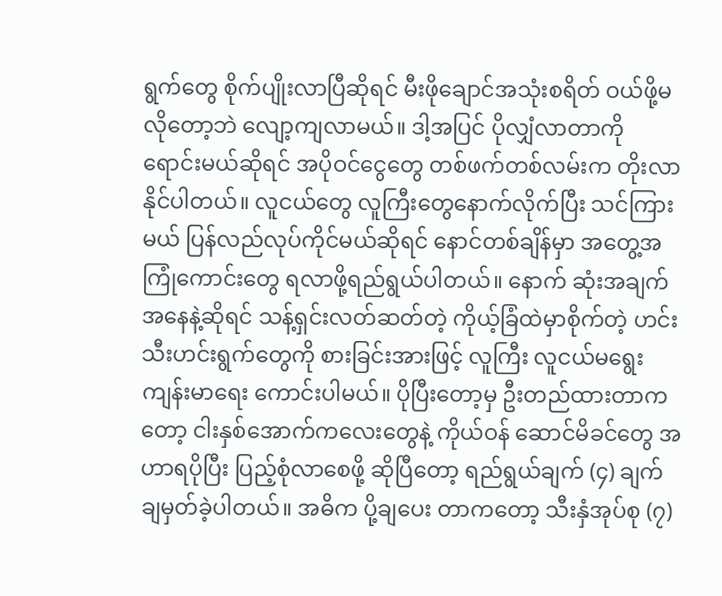ရွက်တွေ စိုက်ပျိုးလာပြီဆိုရင် မီးဖိုချောင်အသုံးစရိတ် ဝယ်ဖို့မလိုတော့ဘဲ လျော့ကျလာမယ်။ ဒါ့အပြင် ပိုလျှံလာတာကို ရောင်းမယ်ဆိုရင် အပိုဝင်ငွေတွေ တစ်ဖက်တစ်လမ်းက တိုးလာနိုင်ပါတယ်။ လူငယ်တွေ လူကြီးတွေနောက်လိုက်ပြီး သင်ကြားမယ် ပြန်လည်လုပ်ကိုင်မယ်ဆိုရင် နောင်တစ်ချိန်မှာ အတွေ့အကြုံကောင်းတွေ ရလာဖို့ရည်ရွယ်ပါတယ်။ နောက် ဆုံးအချက်အနေနဲ့ဆိုရင် သန့်ရှင်းလတ်ဆတ်တဲ့ ကိုယ့်ခြံထဲမှာစိုက်တဲ့ ဟင်းသီးဟင်းရွက်တွေကို စားခြင်းအားဖြင့် လူကြီး လူငယ်မရွေး ကျန်းမာရေး ကောင်းပါမယ်။ ပိုပြီးတော့မှ ဦးတည်ထားတာကတော့ ငါးနှစ်အောက်ကလေးတွေနဲ့ ကိုယ်ဝန် ဆောင်မိခင်တွေ အဟာရပိုပြီး ပြည့်စုံလာစေဖို့ ဆိုပြီတော့ ရည်ရွယ်ချက် (၄) ချက် ချမှတ်ခဲ့ပါတယ်။ အဓိက ပို့ချပေး တာကတော့ သီးနှံအုပ်စု (၇)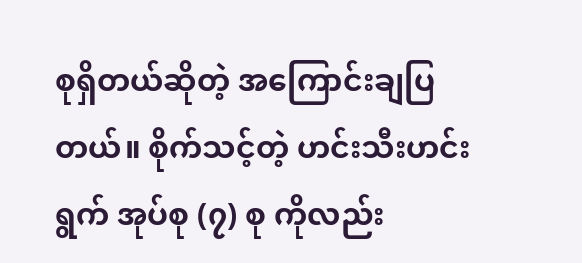စုရှိတယ်ဆိုတဲ့ အကြောင်းချပြတယ်။ စိုက်သင့်တဲ့ ဟင်းသီးဟင်းရွက် အုပ်စု (၇) စု ကိုလည်း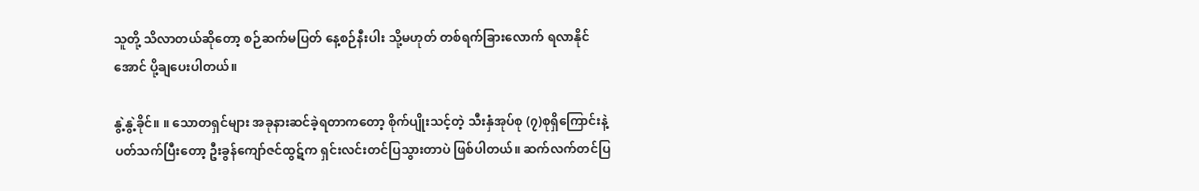သူတို့ သိလာတယ်ဆိုတော့ စဉ်ဆက်မပြတ် နေ့စဉ်နီးပါး သို့မဟုတ် တစ်ရက်ခြားလောက် ရလာနိုင်အောင် ပို့ချပေးပါတယ်။

နွဲ့နွဲ့ခိုင်။ ။ သောတရှင်များ အခုနားဆင်ခဲ့ရတာကတော့ စိုက်ပျိုးသင့်တဲ့ သီးနှံအုပ်စု (၇)စုရှိကြောင်းနဲ့ ပတ်သက်ပြီးတော့ ဦးခွန်ကျော်ဇင်ထွဋ်က ရှင်းလင်းတင်ပြသွားတာပဲ ဖြစ်ပါတယ်။ ဆက်လက်တင်ပြ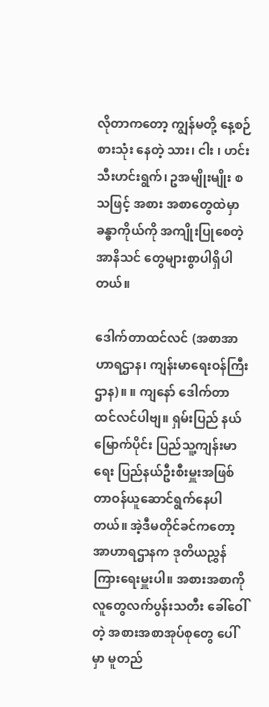လိုတာကတော့ ကျွန်မတို့ နေ့စဉ် စားသုံး နေတဲ့ သား၊ ငါး ၊ ဟင်းသီးဟင်းရွက်၊ ဥအမျိုးမျိုး စသဖြင့် အစား အစာတွေထဲမှာ ခန္ဓာကိုယ်ကို အကျိုးပြုစေတဲ့ အာနိသင် တွေများစွာပါရှိပါတယ်။

ဒေါက်တာထင်လင် (အစာအာဟာရဌာန၊ ကျန်းမာရေးဝန်ကြီးဌာန)။ ။ ကျနော် ဒေါက်တာ ထင်လင်ပါဗျ။ ရှမ်းပြည် နယ်မြောက်ပိုင်း ပြည်သူ့ကျန်းမာရေး ပြည်နယ်ဦးစီးမှူးအဖြစ် တာဝန်ယူဆောင်ရွက်နေပါတယ်။ အဲ့ဒီမတိုင်ခင်ကတော့ အာဟာရဌာနက ဒုတိယညွှန်ကြားရေးမှူးပါ။ အစားအစာကို လူတွေလက်ပွန်းသတီး ခေါ်ဝေါ်တဲ့ အစားအစာအုပ်စုတွေ ပေါ်မှာ မူတည်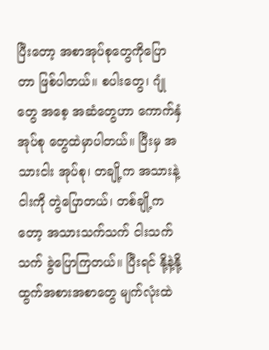ပြီးတော့ အစာအုပ်စုတွေကိုပြောတာ ဖြစ်ပါတယ်။ စပါးတွေ၊ ဂျုံတွေ အစေ့ အဆံတွေဟာ ကောက်နှံ အုပ်စု တွေထဲမှာပါတယ်။ ပြီးမှ အသားငါး အုပ်စု၊ တချို့က အသားနဲ့ ငါးကို တွဲပြောတယ်၊ တစ်ချို့ကတော့ အသားသက်သက် ငါးသက်သက် ခွဲပြောကြတယ်။ ပြီးရင် နို့နဲ့နို့ထွက်အစားအစာတွေ မျက်လုံးထဲ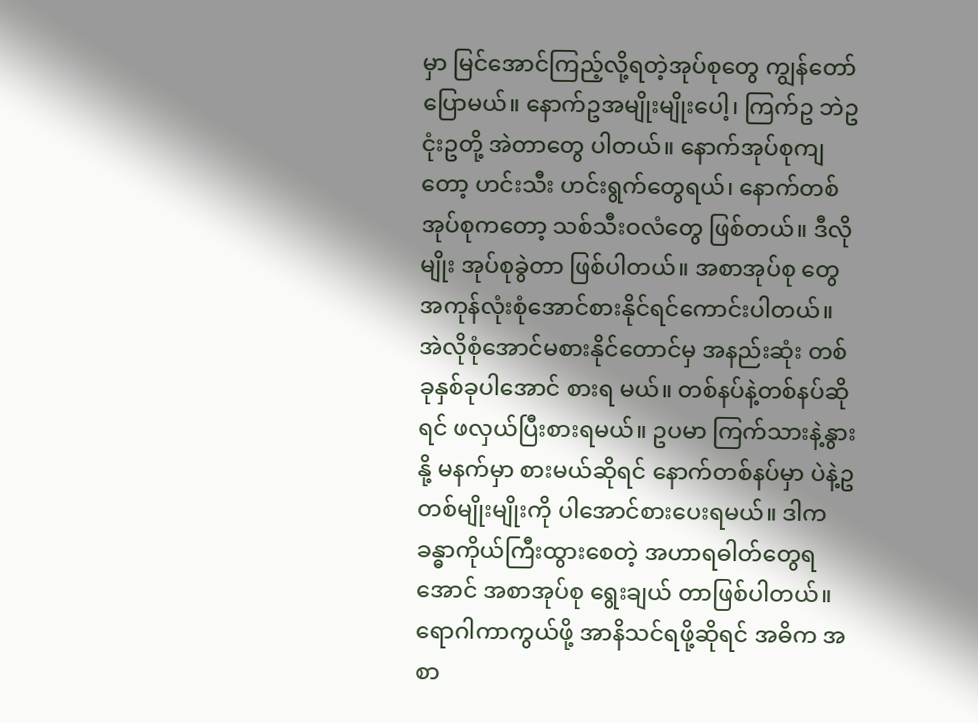မှာ မြင်အောင်ကြည့်လို့ရတဲ့အုပ်စုတွေ ကျွန်တော်ပြောမယ်။ နောက်ဥအမျိုးမျိုးပေါ့၊ ကြက်ဥ ဘဲဥ ငုံးဥတို့ အဲတာတွေ ပါတယ်။ နောက်အုပ်စုကျတော့ ဟင်းသီး ဟင်းရွက်တွေရယ်၊ နောက်တစ်အုပ်စုကတော့ သစ်သီးဝလံတွေ ဖြစ်တယ်။ ဒီလိုမျိုး အုပ်စုခွဲတာ ဖြစ်ပါတယ်။ အစာအုပ်စု တွေအကုန်လုံးစုံအောင်စားနိုင်ရင်ကောင်းပါတယ်။ အဲလိုစုံအောင်မစားနိုင်တောင်မှ အနည်းဆုံး တစ်ခုနှစ်ခုပါအောင် စားရ မယ်။ တစ်နပ်နဲ့တစ်နပ်ဆိုရင် ဖလှယ်ပြီးစားရမယ်။ ဥပမာ ကြက်သားနဲ့နွားနို့ မနက်မှာ စားမယ်ဆိုရင် နောက်တစ်နပ်မှာ ပဲနဲ့ဥတစ်မျိုးမျိုးကို ပါအောင်စားပေးရမယ်။ ဒါက ခန္ဓာကိုယ်ကြီးထွားစေတဲ့ အဟာရဓါတ်တွေရအောင် အစာအုပ်စု ရွေးချယ် တာဖြစ်ပါတယ်။ ရောဂါကာကွယ်ဖို့ အာနိသင်ရဖို့ဆိုရင် အဓိက အစာ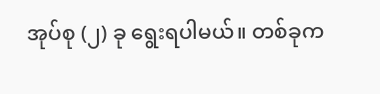အုပ်စု (၂) ခု ရွေးရပါမယ်။ တစ်ခုက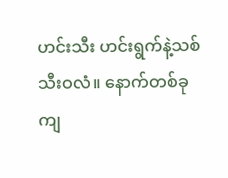ဟင်းသီး ဟင်းရွက်နဲ့သစ်သီးဝလံ။ နောက်တစ်ခုကျ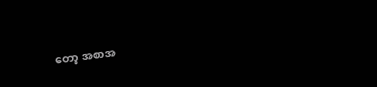တော့ အစာအ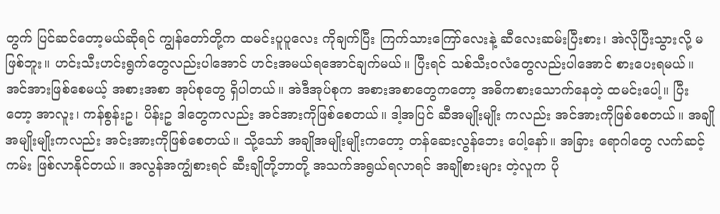တွက် ပြင်ဆင်တော့မယ်ဆိုရင် ကျွန်တော်တို့က ထမင်းပူပူလေး ကိုချက်ပြီး ကြက်သားကြော်လေးနဲ့ ဆီလေးဆမ်းပြီးစား၊ အဲလိုပြီးသွားလို့ မဖြစ်ဘူး။ ဟင်းသီးဟင်းရွက်တွေလည်းပါအောင် ဟင်းအမယ်ရအောင်ချက်မယ်။ ပြီးရင် သစ်သီးဝလံတွေလည်းပါအောင် စားပေးရမယ်။ အင်အားဖြစ်စေမယ့် အစားအစာ အုပ်စုတွေ ရှိပါတယ်။ အဲဒီအုပ်စုက အစားအစာတွေကတော့ အဓိကစားသောက်နေတဲ့ ထမင်းပေါ့။ ပြီးတော့ အာလူး၊ ကန်စွန်းဥ၊ ပိန်းဥ ဒါတွေကလည်း အင်အားကိုဖြစ်စေတယ်။ ဒါ့အပြင် ဆီအမျိုးမျိုး ကလည်း အင်အားကိုဖြစ်စေတယ်။ အချိုအမျိုးမျိုးကလည်း အင်းအားကိုဖြစ်စေတယ်။ သို့သော် အချိုအမျိုးမျိုးကတော့ တန်ဆေးလွန်ဘေး ပေါ့နော်။ အခြား ရောဂါတွေ လက်ဆင့်ကမ်း ဖြစ်လာနိုင်တယ်။ အလွန်အကျွံစားရင် ဆီးချိုတို့ဘာတို့ အသက်အရွယ်ရလာရင် အချိုစားများ တဲ့လူက ပို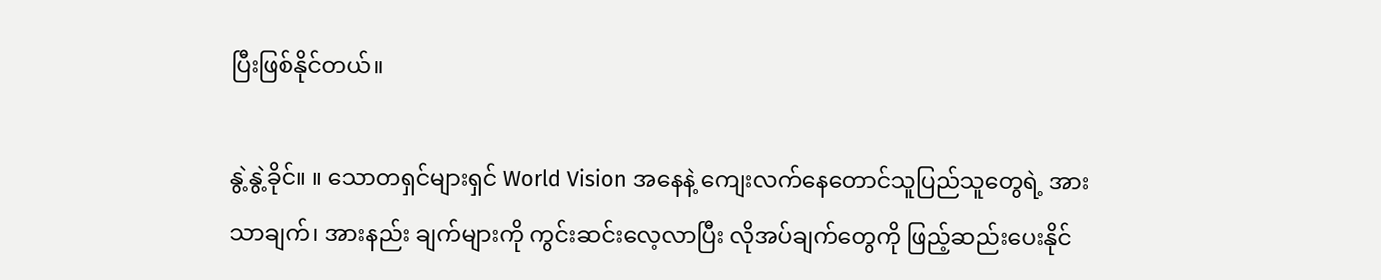ပြီးဖြစ်နိုင်တယ်။

နွဲ့နွဲ့ခိုင်။ ။ သောတရှင်များရှင် World Vision အနေနဲ့ ကျေးလက်နေတောင်သူပြည်သူတွေရဲ့ အားသာချက်၊ အားနည်း ချက်များကို ကွင်းဆင်းလေ့လာပြီး လိုအပ်ချက်တွေကို ဖြည့်ဆည်းပေးနိုင်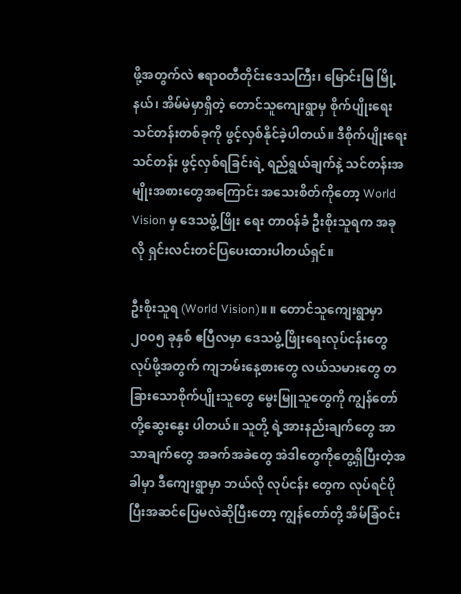ဖို့အတွက်လဲ ဧရာဝတီတိုင်းဒေသကြီး၊ မြောင်းမြ မြို့နယ်၊ အိမ်မဲမှာရှိတဲ့ တောင်သူကျေးရွာမှ စိုက်ပျိုးရေးသင်တန်းတစ်ခုကို ဖွင့်လှစ်နိုင်ခဲ့ပါတယ်။ ဒီစိုက်ပျိုးရေးသင်တန်း ဖွင့်လှစ်ရခြင်းရဲ့ ရည်ရွယ်ချက်နဲ့ သင်တန်းအမျိုးအစားတွေအကြောင်း အသေးစိတ်ကိုတော့ World Vision မှ ဒေသဖွံ့ဖြိုး ရေး တာဝန်ခံ ဦးစိုးသူရက အခုလို ရှင်းလင်းတင်ပြပေးထားပါတယ်ရှင်။

ဦးစိုးသူရ (World Vision)။ ။ တောင်သူကျေးရွာမှာ ၂၀၀၅ ခုနှစ် ဧပြီလမှာ ဒေသဖွံ့ဖြိုးရေးလုပ်ငန်းတွေ လုပ်ဖို့အတွက် ကျဘမ်းနေ့စားတွေ လယ်သမားတွေ တခြားသောစိုက်ပျိုးသူတွေ မွေးမြူသူတွေကို ကျွန်တော်တို့ဆွေးနွေး ပါတယ်။ သူတို့ ရဲ့အားနည်းချက်တွေ အာသာချက်တွေ အခက်အခဲတွေ အဲဒါတွေကိုတွေ့ရှိပြီးတဲ့အခါမှာ ဒီကျေးရွာမှာ ဘယ်လို လုပ်ငန်း တွေက လုပ်ရင်ပိုပြီးအဆင်ပြေမလဲဆိုပြီးတော့ ကျွန်တော်တို့ အိမ်ခြံဝင်း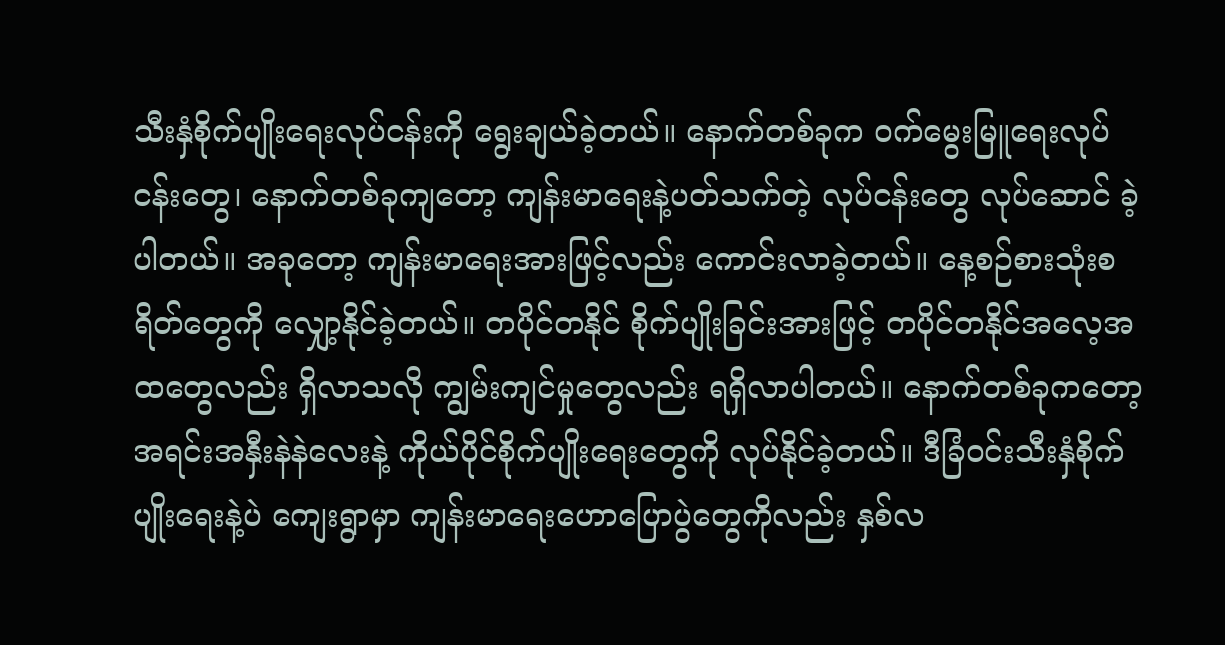သီးနှံစိုက်ပျိုးရေးလုပ်ငန်းကို ရွေးချယ်ခဲ့တယ်။ နောက်တစ်ခုက ဝက်မွေးမြူရေးလုပ်ငန်းတွေ၊ နောက်တစ်ခုကျတော့ ကျန်းမာရေးနဲ့ပတ်သက်တဲ့ လုပ်ငန်းတွေ လုပ်ဆောင် ခဲ့ပါတယ်။ အခုတော့ ကျန်းမာရေးအားဖြင့်လည်း ကောင်းလာခဲ့တယ်။ နေ့စဉ်စားသုံးစရိတ်တွေကို လျှော့နိုင်ခဲ့တယ်။ တပိုင်တနိုင် စိုက်ပျိုးခြင်းအားဖြင့် တပိုင်တနိုင်အလေ့အထတွေလည်း ရှိလာသလို ကျွမ်းကျင်မှုတွေလည်း ရရှိလာပါတယ်။ နောက်တစ်ခုကတော့ အရင်းအနှီးနဲနဲလေးနဲ့ ကိုယ်ပိုင်စိုက်ပျိုးရေးတွေကို လုပ်နိုင်ခဲ့တယ်။ ဒီခြံဝင်းသီးနှံစိုက်ပျိုးရေးနဲ့ပဲ ကျေးရွာမှာ ကျန်းမာရေးဟောပြောပွဲတွေကိုလည်း နှစ်လ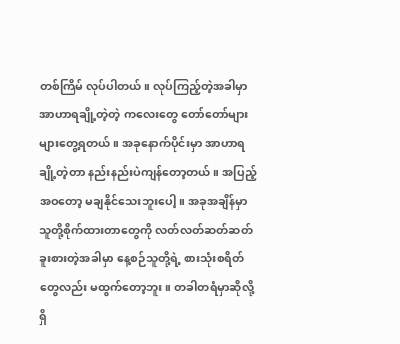တစ်ကြိမ် လုပ်ပါတယ်။ လုပ်ကြည့်တဲ့အခါမှာ အာဟာရချို့တဲ့တဲ့ ကလေးတွေ တော်တော်များများတွေ့ရတယ်။ အခုနောက်ပိုင်းမှာ အာဟာရချို့တဲ့တာ နည်းနည်းပဲကျန်တော့တယ်။ အပြည့်အဝတော့ မချနိုင်သေးဘူးပေါ့။ အခုအချိန်မှာ သူတို့စိုက်ထားတာတွေကို လတ်လတ်ဆတ်ဆတ် ခူးစားတဲ့အခါမှာ နေ့စဉ်သူတို့ရဲ့ စားသုံးစရိတ်တွေလည်း မထွက်တော့ဘူး။ တခါတရံမှာဆိုလို့ရှိ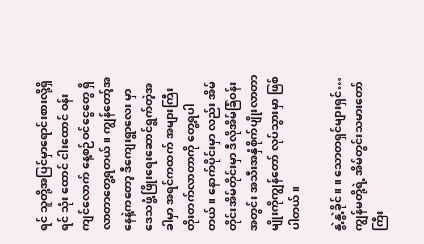ရင် သူတို့အပြင်မှာရောင်းစားလို့ရှိရင် သုံး ထောင် ငါးထောင် ဝန်းကျင်လောက် နေ့စဉ်ဝင်ငွေတွေ ရှိလာတာတွေ့ရတယ်။ ကျွန်တော့်အနေနဲ့ကတော့ ဒီကျေးရွာလေး မှာ ဒေသဖွံ့ဖြိုးရေးဆောင်ရွက်တဲ့အခါမှာ အရင်ကထက် အများကြီးတိုးတက်လာတာကို တွေ့ရပါတယ်။ နောက်ပိုင်းမှာ လည်း အိမ်တိုင်းအိမ်တိုင်းမှာ ဒီလိုအိမ်ခြံဝန်းအတွင်း အသီးအနှံစိုက်ပျိုးလာတာမျိုးကိုကျွန်တော် လုပ်သွားမှာ ဖြစ်ပါတယ်။

နွဲ့နွဲ့ခိုင်။ ။ သောတရှင်များရှင်…ကျွန်မတို့ရဲ့ အိမ်တွင်းသမားတော်ကြီး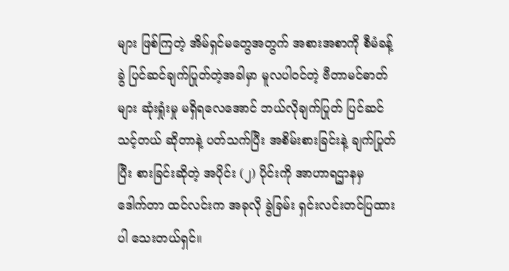များ ဖြစ်ကြတဲ့ အိမ်ရှင်မတွေအတွက် အစားအစာကို စီမံခန့်ခွဲ ပြင်ဆင်ချက်ပြုတ်တဲ့အခါမှာ မူလပါဝင်တဲ့ ဗီတာမင်ဓာတ်များ ဆုံးရှုံးမှု မရှိရလေအောင် ဘယ်လိုချက်ပြုတ် ပြင်ဆင်သင့်တယ် ဆိုတာနဲ့ ပတ်သက်ပြီး အစိမ်းစားခြင်းနဲ့ ချက်ပြုတ်ပြီး စားခြင်းဆိုတဲ့ အပိုင်း (၂) ပိုင်းကို အာဟာရဌာနမှ ဒေါက်တာ ထင်လင်းက အခုလို ခွဲခြမ်း ရှင်းလင်းတင်ပြထားပါ သေးတယ်ရှင်။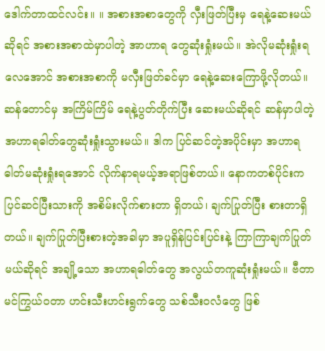ဒေါက်တာထင်လင်း။ ။ အစားအစာတွေကို လှီးဖြတ်ပြီးမှ ရေနဲ့ဆေးမယ်ဆိုရင် အစားအစာထဲမှာပါတဲ့ အာဟာရ တွေဆုံးရှုံးမယ်။ အဲလိုမဆုံးရှုံးရလေအောင် အစားအစာကို မလှီးဖြတ်ခင်မှာ ရေနဲ့ဆေးကြောဖို့လိုတယ်။ ဆန်တောင်မှ အကြိမ်ကြိမ် ရေနဲ့ပွတ်တိုက်ပြီး ဆေးမယ်ဆိုရင် ဆန်မှာပါတဲ့ အဟာရဓါတ်တွေဆုံးရှုံးသွားမယ်။ ဒါက ပြင်ဆင်တဲ့အပိုင်းမှာ အဟာရဓါတ်မဆုံးရှုံးရအောင် လိုက်နာရမယ့်အရာဖြစ်တယ်။ နောကတစ်ပိုင်းက ပြင်ဆင်ပြီးသားကို အစိမ်းလိုက်စားတာ ရှိတယ်၊ ချက်ပြုတ်ပြီး စားတာရှိတယ်။ ချက်ပြုတ်ပြီးစားတဲ့အခါမှာ အပူရှိန်ပြင်းပြင်းနဲ့ ကြာကြာချက်ပြုတ်မယ်ဆိုရင် အချို့သော အဟာရဓါတ်တွေ အလွယ်တကူဆုံးရှုံးမယ်။ ဗီတာမင်ကြွယ်ဝတာ ဟင်းသီးဟင်းရွက်တွေ သစ်သီးဝလံတွေ ဖြစ်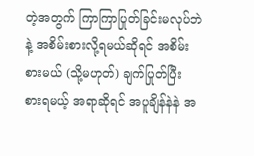တဲ့အတွက် ကြာကြာပြုတ်ခြင်းမလုပ်ဘဲနဲ့ အစိမ်းစားလို့ရမယ်ဆိုရင် အစိမ်းစားမယ် (သို့မဟုတ်) ချက်ပြုတ်ပြီး စားရမယ့် အရာဆိုရင် အပူချိန်နဲနဲ အ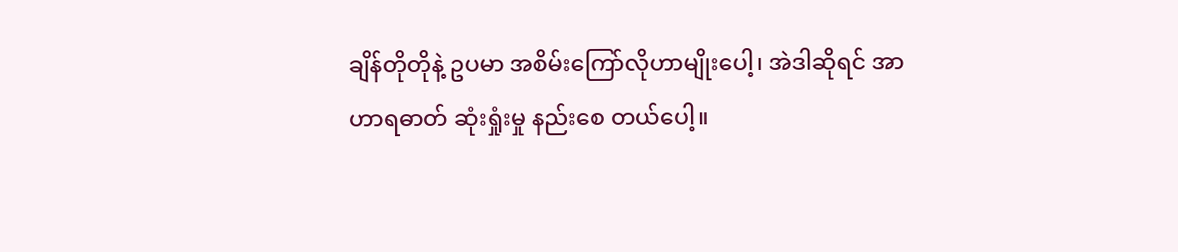ချိန်တိုတိုနဲ့ ဥပမာ အစိမ်းကြော်လိုဟာမျိုးပေါ့၊ အဲဒါဆိုရင် အာဟာရဓာတ် ဆုံးရှုံးမှု နည်းစေ တယ်ပေါ့။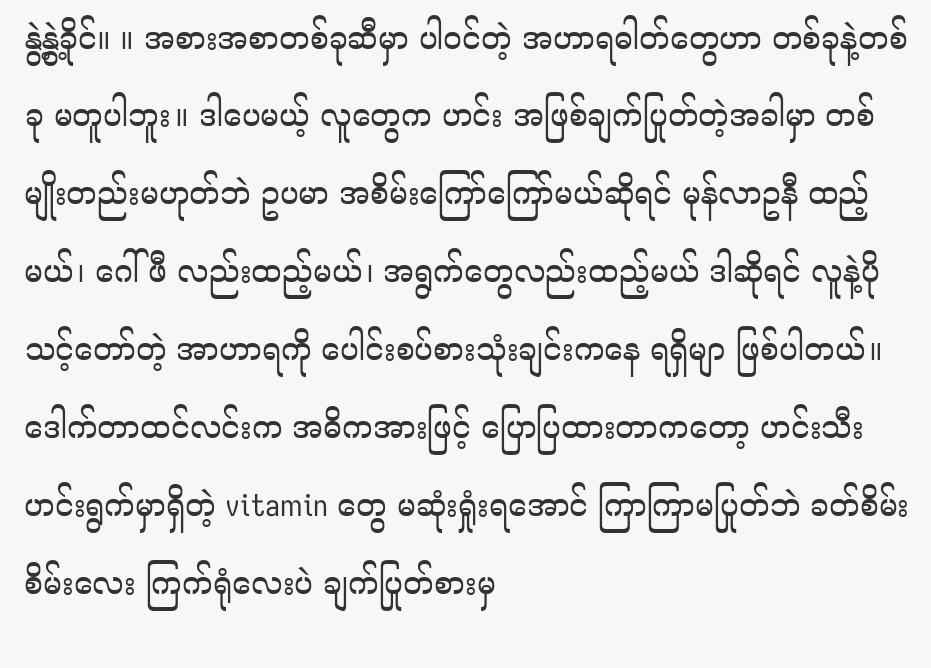နွဲ့နွဲ့ခိုင်။ ။ အစားအစာတစ်ခုဆီမှာ ပါဝင်တဲ့ အဟာရဓါတ်တွေဟာ တစ်ခုနဲ့တစ်ခု မတူပါဘူး။ ဒါပေမယ့် လူတွေက ဟင်း အဖြစ်ချက်ပြုတ်တဲ့အခါမှာ တစ်မျိုးတည်းမဟုတ်ဘဲ ဥပမာ အစိမ်းကြော်ကြော်မယ်ဆိုရင် မုန်လာဥနီ ထည့်မယ်၊ ဂေါ်ဖီ လည်းထည့်မယ်၊ အရွက်တွေလည်းထည့်မယ် ဒါဆိုရင် လူနဲ့ပိုသင့်တော်တဲ့ အာဟာရကို ပေါင်းစပ်စားသုံးချင်းကနေ ရရှိမျာ ဖြစ်ပါတယ်။ ဒေါက်တာထင်လင်းက အဓိကအားဖြင့် ပြောပြထားတာကတော့ ဟင်းသီးဟင်းရွက်မှာရှိတဲ့ vitamin တွေ မဆုံးရှုံးရအောင် ကြာကြာမပြုတ်ဘဲ ခတ်စိမ်းစိမ်းလေး ကြက်ရုံလေးပဲ ချက်ပြုတ်စားမှ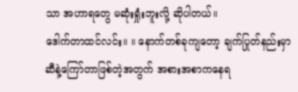သာ အဟာရတွေ မဆုံးရှုံးဘူးလို့ ဆိုပါတယ်။
ဒေါက်တာထင်လင်း။ ။ နောက်တစ်ခုကျတော့ ချက်ပြုတ်နည်းမှာ ဆီနဲ့ကြော်တာဖြစ်တဲ့အတွက် အစားအစာကနေရ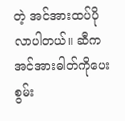တဲ့ အင်အားထပ်ပိုလာပါတယ်။ ဆီကအင်အားဓါတ်ကိုပေးစွမ်း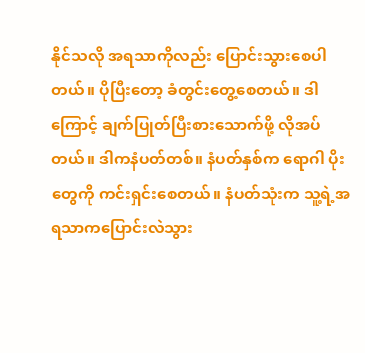နိုင်သလို အရသာကိုလည်း ပြောင်းသွားစေပါတယ်။ ပိုပြီးတော့ ခံတွင်းတွေ့စေတယ်။ ဒါကြောင့် ချက်ပြုတ်ပြီးစားသောက်ဖို့ လိုအပ်တယ်။ ဒါကနံပတ်တစ်။ နံပတ်နှစ်က ရောဂါ ပိုးတွေကို ကင်းရှင်းစေတယ်။ နံပတ်သုံးက သူ့ရဲ့အရသာကပြောင်းလဲသွား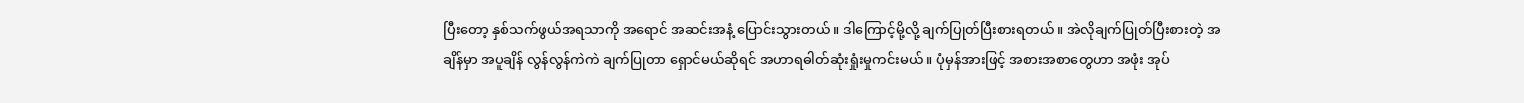ပြီးတော့ နှစ်သက်ဖွယ်အရသာကို အရောင် အဆင်းအနံ့ ပြောင်းသွားတယ်။ ဒါကြောင့်မို့လို့ ချက်ပြုတ်ပြီးစားရတယ်။ အဲလိုချက်ပြုတ်ပြီးစားတဲ့ အချိန်မှာ အပူချိန် လွန်လွန်ကဲကဲ ချက်ပြုတာ ရှောင်မယ်ဆိုရင် အဟာရဓါတ်ဆုံးရှုံးမှုကင်းမယ်။ ပုံမှန်အားဖြင့် အစားအစာတွေဟာ အဖုံး အုပ်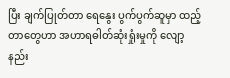ပြီး ချက်ပြုတ်တာ ရေနွေး ပွက်ပွက်ဆူမှာ ထည့်တာတွေဟာ အဟာရဓါတ်ဆုံးရှုံးမှုကို လျော့နည်း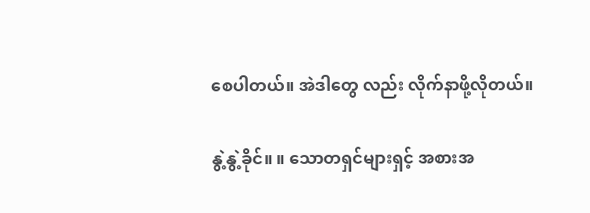စေပါတယ်။ အဲဒါတွေ လည်း လိုက်နာဖို့လိုတယ်။

နွဲ့နွဲ့ခိုင်။ ။ သောတရှင်များရှင့် အစားအ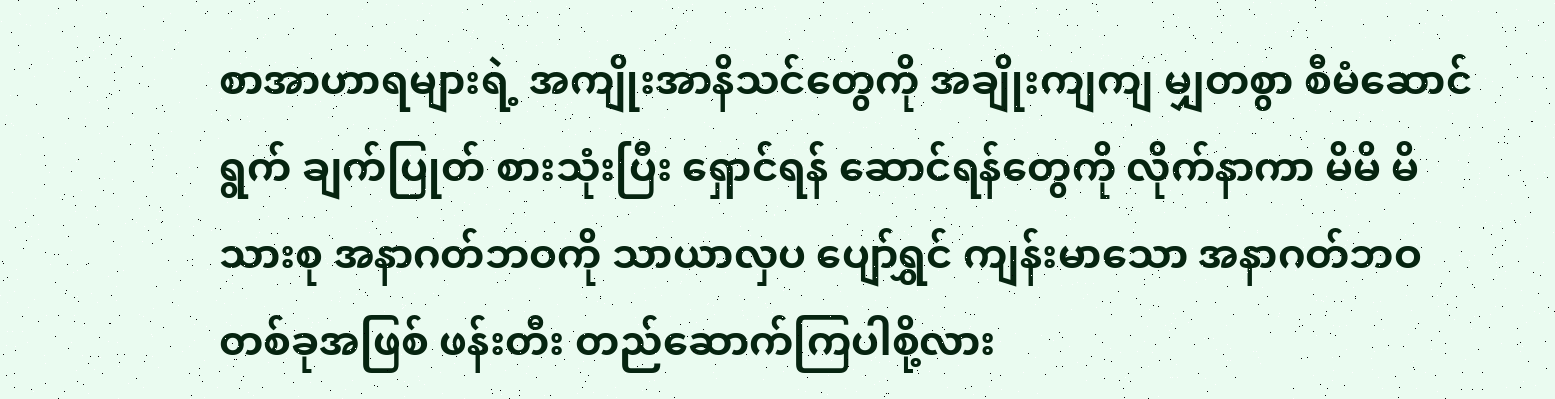စာအာဟာရများရဲ့ အကျိုးအာနိသင်တွေကို အချိုးကျကျ မျှတစွာ စီမံဆောင်ရွက် ချက်ပြုတ် စားသုံးပြီး ရှောင်ရန် ဆောင်ရန်တွေကို လိုက်နာကာ မိမိ မိသားစု အနာဂတ်ဘဝကို သာယာလှပ ပျော်ရွှင် ကျန်းမာသော အနာဂတ်ဘဝတစ်ခုအဖြစ် ဖန်းတီး တည်ဆောက်ကြပါစို့လား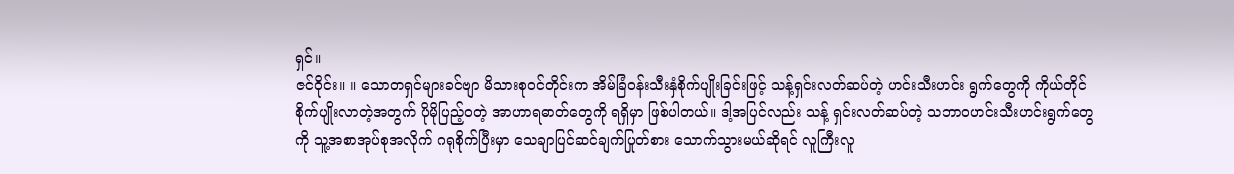ရှင်။
ဇင်ဝိုင်း။ ။ သောတရှင်များခင်ဗျာ မိသားစုဝင်တိုင်းက အိမ်ခြံဝန်းသီးနှံစိုက်ပျိုးခြင်းဖြင့် သန့်ရှင်းလတ်ဆပ်တဲ့ ဟင်းသီးဟင်း ရွက်တွေကို ကိုယ်တိုင်စိုက်ပျိုးလာတဲ့အတွက် ပိုမိုပြည့်ဝတဲ့ အာဟာရဓာတ်တွေကို ရရှိမှာ ဖြစ်ပါတယ်။ ဒါ့အပြင်လည်း သန့် ရှင်းလတ်ဆပ်တဲ့ သဘာဝဟင်းသီးဟင်းရွက်တွေကို သူ့အစာအုပ်စုအလိုက် ဂရုစိုက်ပြီးမှာ သေချာပြင်ဆင်ချက်ပြုတ်စား သောက်သွားမယ်ဆိုရင် လူကြီးလူ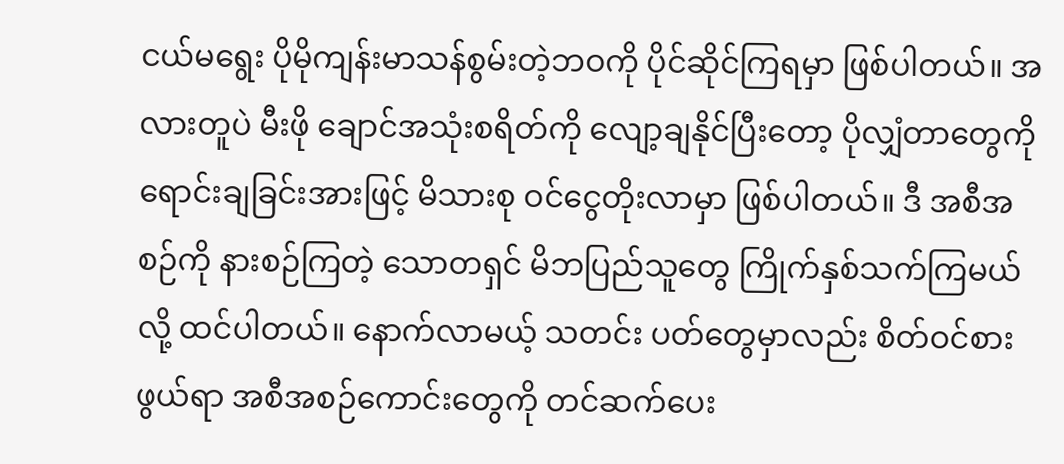ငယ်မရွေး ပိုမိုကျန်းမာသန်စွမ်းတဲ့ဘဝကို ပိုင်ဆိုင်ကြရမှာ ဖြစ်ပါတယ်။ အလားတူပဲ မီးဖို ချောင်အသုံးစရိတ်ကို လျော့ချနိုင်ပြီးတော့ ပိုလျှံတာတွေကို ရောင်းချခြင်းအားဖြင့် မိသားစု ဝင်ငွေတိုးလာမှာ ဖြစ်ပါတယ်။ ဒီ အစီအစဉ်ကို နားစဉ်ကြတဲ့ သောတရှင် မိဘပြည်သူတွေ ကြိုက်နှစ်သက်ကြမယ်လို့ ထင်ပါတယ်။ နောက်လာမယ့် သတင်း ပတ်တွေမှာလည်း စိတ်ဝင်စားဖွယ်ရာ အစီအစဉ်ကောင်းတွေကို တင်ဆက်ပေး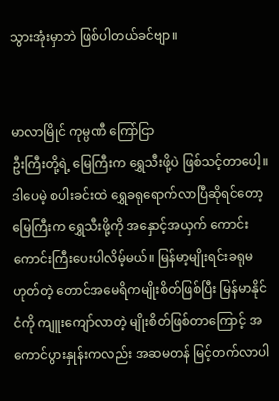သွားအုံးမှာဘဲ ဖြစ်ပါတယ်ခင်ဗျာ။


မာလာမြိုင် ကုမ္ပဏီ ကြော်ငြာ
ဦးကြီးတို့ရဲ့ မြေကြီးက ရွှေသီးဖို့ပဲ ဖြစ်သင့်တာပေါ့။ ဒါပေမဲ့ စပါးခင်းထဲ ရွှေခရုရောက်လာပြီဆိုရင်တော့ မြေကြီးက ရွှေသီးဖို့ကို အနှောင့်အယှက် ကောင်းကောင်းကြီးပေးပါလိမ့်မယ်။ မြန်မာ့မျိုးရင်းခရုမဟုတ်တဲ့ တောင်အမေရိကမျိုးစိတ်ဖြစ်ပြီး မြန်မာနိုင်ငံကို ကျူးကျော်လာတဲ့ မျိုးစိတ်ဖြစ်တာကြောင့် အကောင်ပွားနှုန်းကလည်း အဆမတန် မြင့်တက်လာပါ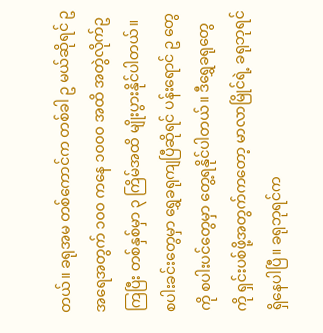တယ်။ ခရုအမ တစ်ကောင်က တစ်ခါ ဥ မယ်ဆိုရင် ဥအရေအတွက် ၁၀၀ ကနေ ၁၀၀၀ အထိ အတွဲလိုက်ဥကြပြီး တစ်နှစ်မှာ ၃ ကြိမ်အထိ မျိုးပွားနိုင်ပါတယ်။ စပါးခင်းတွေမှာ ရွှေခရုကျပြီဆိုရင် ပန်းရောင် ဥ တွေ ကို စပါးပင်တွေမှာ တွေ့ရနိုင်ပါတယ်။ ဒီရွှေခရုတွေကို ရှင်းပစ်ဖို့အတွက်ကတော့ မာလာမြိုင်ရဲ့ ခရုဘုရင် ရှိနေပါပြီ။ ခရုဘုရင်က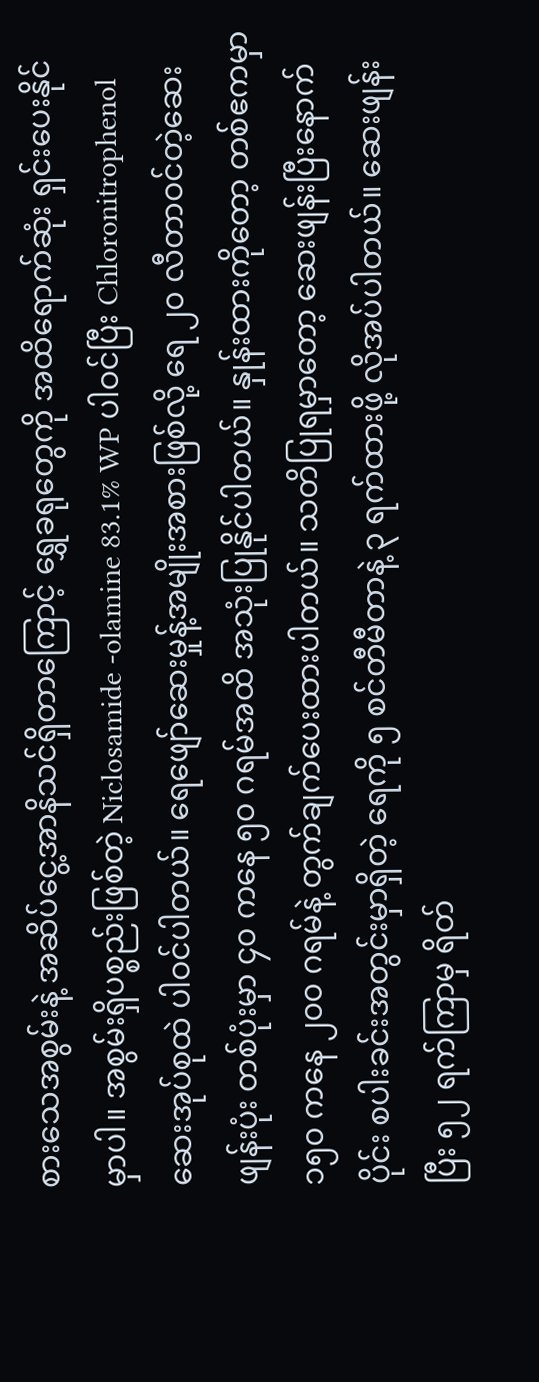စားသေအစွမ်းနဲ့ အဆိပ်ငွေ့အာနိသင်ရှိတာကြောင့် ရွှေခရုတွေကို အထိရောက်ဆုံး ရှင်းပေးနိုင်မှာပါ။ အစွမ်းရှိပစ္စည်းဖြစ်တဲ့ Niclosamide -olamine 83.1% WP ပါဝင်ပြီး Chloronitrophenol ဆေးအုပ်စုထဲ ပါဝင်ပါတယ်။ ရေဖျော်ဆေးမှုန့်အမျိုးအစားဖြစ်လို့ ရေ ၂၀ လီတာဝင်တဲ့ဆေးဖျန်းပုံး တစ်ပုံးမှာ ၄၀ ကနေ ၅၀ ဂရမ်အထိ အသုံးပြုနိုင်ပါတယ်။ နှုန်းထားကိုတော့ တစ်ဧကမှာ ၁၅၀ ကနေ ၂၀၀ ဂရမ်နဲ့ တွက်ချက်ပေးထားပါတယ်။ သတိပြုရမှာတော့ ဆေးဖျန်းပြီးနောက်ပိုင်း စပါးခင်းအတွင်းမှာရှိတဲ့ ရေကို ၅ စင်တီမီတာနဲ့ ၃ ရက်ထားဖို့ လိုအပ်ပါတယ်။ ဆေးဖျန်းပြီး ၅၂ ရက်ကြာမှ ရိတ်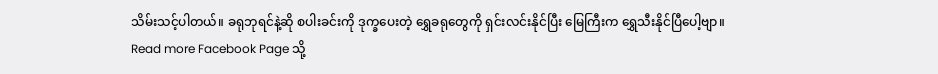သိမ်းသင့်ပါတယ်။ ခရုဘုရင်နဲ့ဆို စပါးခင်းကို ဒုက္ခပေးတဲ့ ရွှေခရုတွေကို ရှင်းလင်းနိုင်ပြီး မြေကြီးက ရွှေသီးနိုင်ပြီပေါ့ဗျာ။
Read more Facebook Page သို့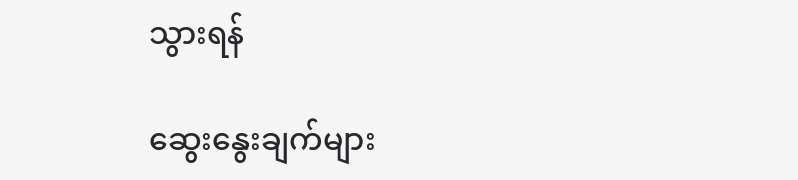သွားရန်

ဆွေးနွေးချက်များ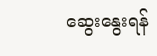ဆွေးနွေးရန်